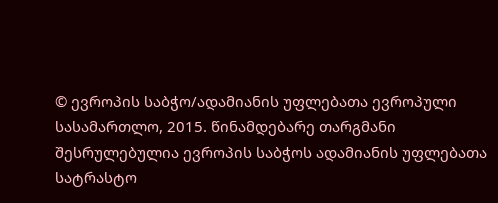© ევროპის საბჭო/ადამიანის უფლებათა ევროპული სასამართლო, 2015. წინამდებარე თარგმანი შესრულებულია ევროპის საბჭოს ადამიანის უფლებათა სატრასტო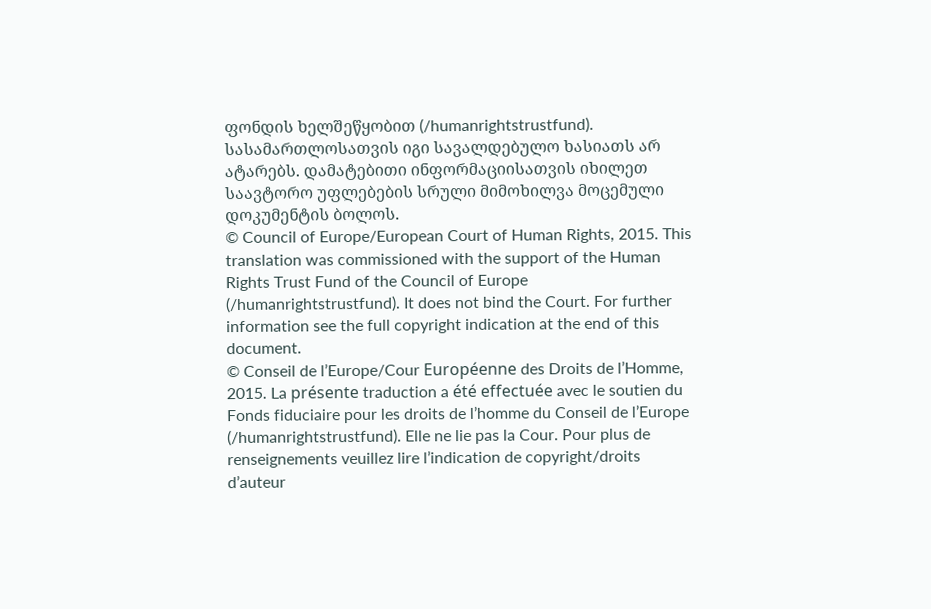ფონდის ხელშეწყობით (/humanrightstrustfund). სასამართლოსათვის იგი სავალდებულო ხასიათს არ ატარებს. დამატებითი ინფორმაციისათვის იხილეთ საავტორო უფლებების სრული მიმოხილვა მოცემული დოკუმენტის ბოლოს.
© Council of Europe/European Court of Human Rights, 2015. This translation was commissioned with the support of the Human Rights Trust Fund of the Council of Europe (/humanrightstrustfund). It does not bind the Court. For further information see the full copyright indication at the end of this document.
© Conseil de l’Europe/Cour Européenne des Droits de l’Homme, 2015. La présente traduction a été effectuée avec le soutien du Fonds fiduciaire pour les droits de l’homme du Conseil de l’Europe (/humanrightstrustfund). Elle ne lie pas la Cour. Pour plus de renseignements veuillez lire l’indication de copyright/droits d’auteur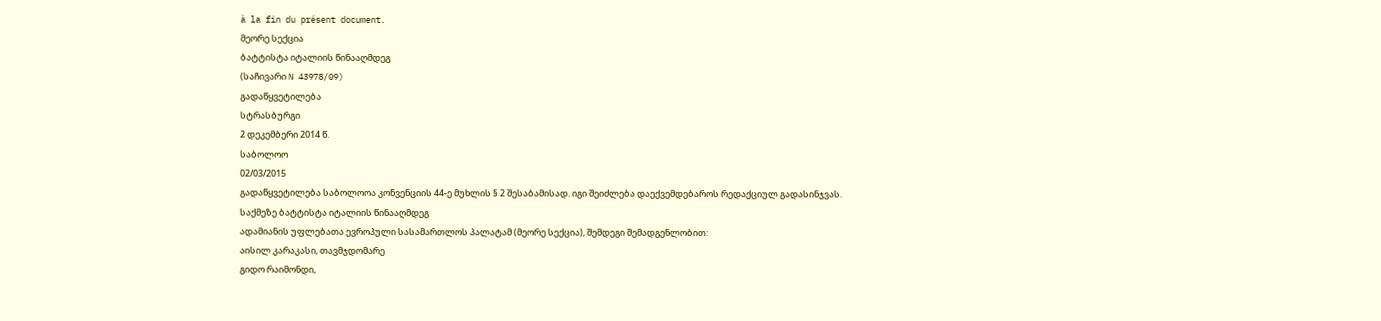à la fin du présent document.
მეორე სექცია
ბატტისტა იტალიის წინააღმდეგ
(საჩივარი N 43978/09)
გადაწყვეტილება
სტრასბურგი
2 დეკემბერი 2014 წ.
საბოლოო
02/03/2015
გადაწყვეტილება საბოლოოა კონვენციის 44-ე მუხლის § 2 შესაბამისად. იგი შეიძლება დაექვემდებაროს რედაქციულ გადასინჯვას.
საქმეზე ბატტისტა იტალიის წინააღმდეგ
ადამიანის უფლებათა ევროპული სასამართლოს პალატამ (მეორე სექცია), შემდეგი შემადგენლობით:
აისილ კარაკასი, თავმჯდომარე
გიდო რაიმონდი,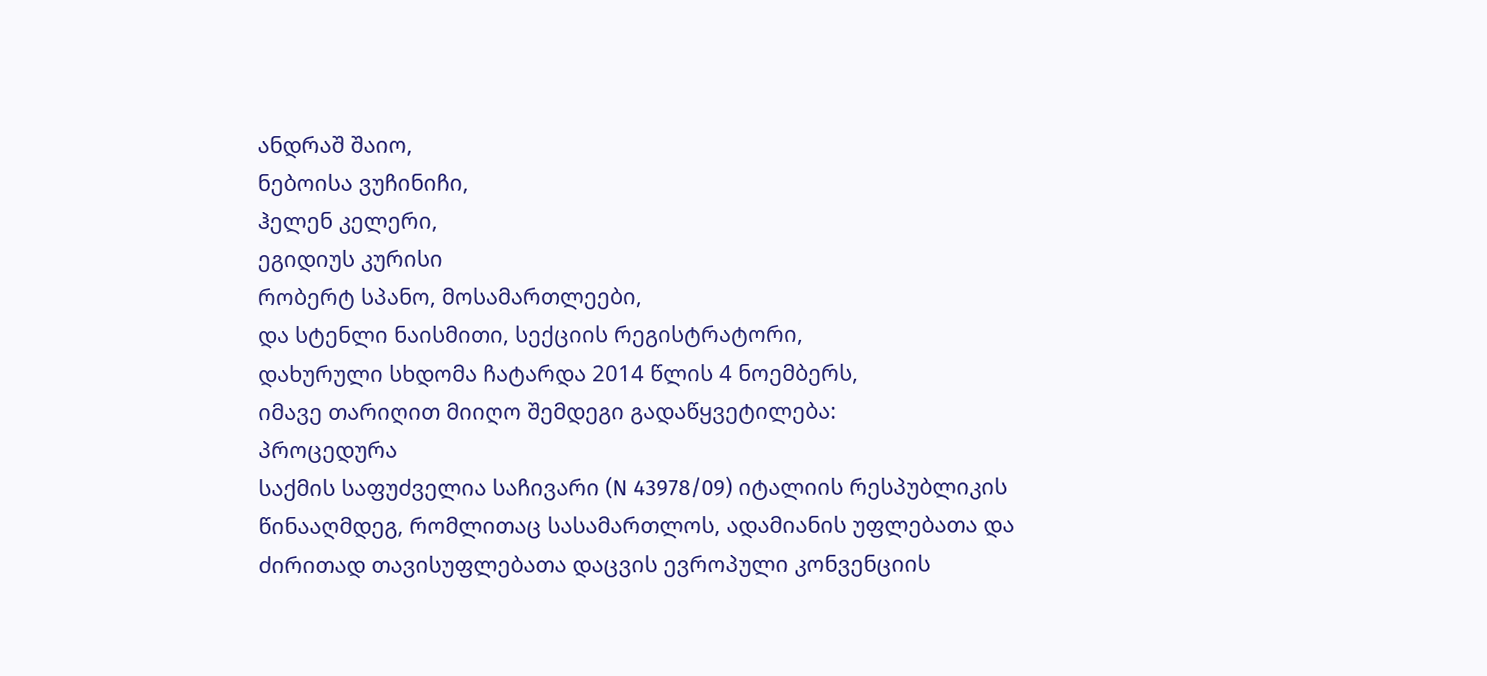ანდრაშ შაიო,
ნებოისა ვუჩინიჩი,
ჰელენ კელერი,
ეგიდიუს კურისი
რობერტ სპანო, მოსამართლეები,
და სტენლი ნაისმითი, სექციის რეგისტრატორი,
დახურული სხდომა ჩატარდა 2014 წლის 4 ნოემბერს,
იმავე თარიღით მიიღო შემდეგი გადაწყვეტილება:
პროცედურა
საქმის საფუძველია საჩივარი (N 43978/09) იტალიის რესპუბლიკის წინააღმდეგ, რომლითაც სასამართლოს, ადამიანის უფლებათა და ძირითად თავისუფლებათა დაცვის ევროპული კონვენციის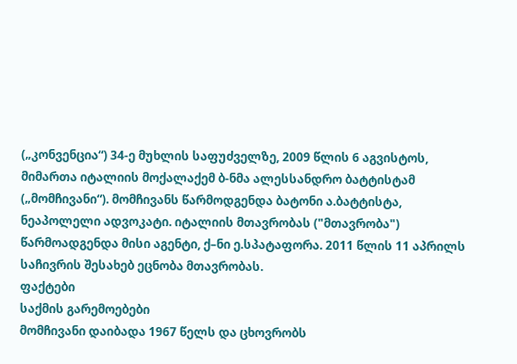(„კონვენცია“) 34-ე მუხლის საფუძველზე, 2009 წლის 6 აგვისტოს, მიმართა იტალიის მოქალაქემ ბ-ნმა ალესსანდრო ბატტისტამ („მომჩივანი“). მომჩივანს წარმოდგენდა ბატონი ა.ბატტისტა, ნეაპოლელი ადვოკატი. იტალიის მთავრობას ("მთავრობა") წარმოადგენდა მისი აგენტი, ქ–ნი ე.სპატაფორა. 2011 წლის 11 აპრილს საჩივრის შესახებ ეცნობა მთავრობას.
ფაქტები
საქმის გარემოებები
მომჩივანი დაიბადა 1967 წელს და ცხოვრობს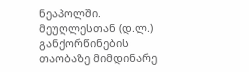ნეაპოლში. მეუღლესთან (დ.ლ.) განქორწინების თაობაზე მიმდინარე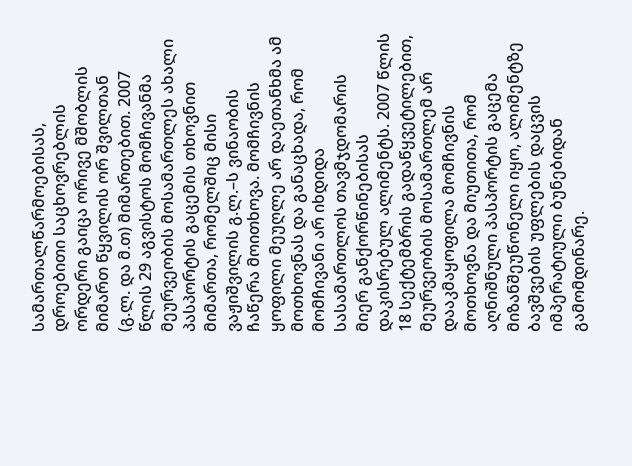სამართალწარმოებისას, დროებითი საცხოვრებლის ორდერი გაიცა ორივე მშობლის მიმართ წყვილის ორ შვილთან (გ.ლ. და მ.თ) მიმართებით. 2007 წლის 29 აგვისტოს მომჩივანმა მეურვეობის მოსამართლეს ახალი პასპორტის გაცემის თხოვნით მიმართა, რომელშიც მისი ვაჟიშვილის გ.ლ.–ს ვინაობის ჩაწერა მოითხოვა. მომჩივნის ყოფილი მეუღლე არ დაეთანხმა ამ მოთხოვნას და განაცხადა, რომ მომჩივანი არ იხდიდა სასამართლოს თავმჯდომარის მიერ განქორწინებისას დაკისრებულ ალიმენტს. 2007 წლის 18 სექტემბრის გადაწყვეტილებით, მეურვეობის მოსამართლემ არ დააკმაყოფილა მომჩივნის მოთხოვნა და მიუთითა, რომ აღნიშნული პასპორტის გაცემა მიზანშეუწონელი იყო, ალიმენტზე ბავშვების უფლების დაცვის იმპერატიული ბუნებიდან გამომდინარე.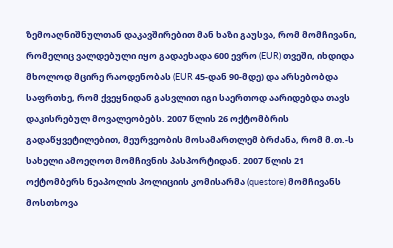ზემოაღნიშნულთან დაკავშირებით მან ხაზი გაუსვა, რომ მომჩივანი, რომელიც ვალდებული იყო გადაეხადა 600 ევრო (EUR) თვეში, იხდიდა მხოლოდ მცირე რაოდენობას (EUR 45-დან 90-მდე) და არსებობდა საფრთხე, რომ ქვეყნიდან გასვლით იგი საერთოდ აარიდებდა თავს დაკისრებულ მოვალეობებს. 2007 წლის 26 ოქტომბრის გადაწყვეტილებით, მეურვეობის მოსამართლემ ბრძანა, რომ მ.თ.-ს სახელი ამოეღოთ მომჩივნის პასპორტიდან. 2007 წლის 21 ოქტომბერს ნეაპოლის პოლიციის კომისარმა (questore) მომჩივანს მოსთხოვა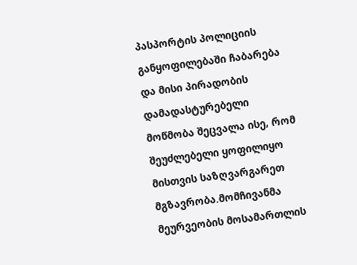პასპორტის პოლიციის განყოფილებაში ჩაბარება და მისი პირადობის დამადასტურებელი მოწმობა შეცვალა ისე, რომ შეუძლებელი ყოფილიყო მისთვის საზღვარგარეთ მგზავრობა.მომჩივანმა მეურვეობის მოსამართლის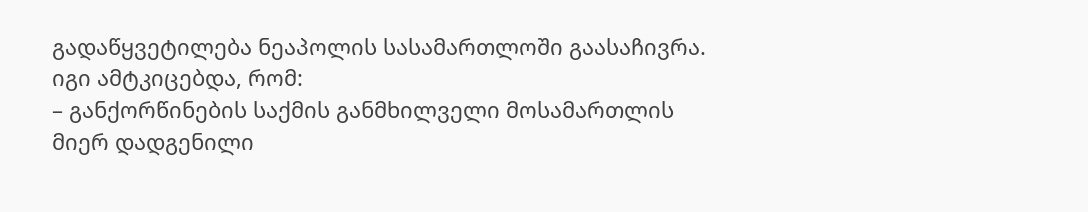გადაწყვეტილება ნეაპოლის სასამართლოში გაასაჩივრა. იგი ამტკიცებდა, რომ:
– განქორწინების საქმის განმხილველი მოსამართლის მიერ დადგენილი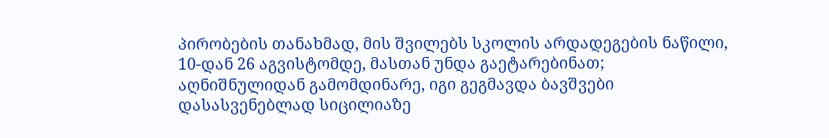პირობების თანახმად, მის შვილებს სკოლის არდადეგების ნაწილი, 10-დან 26 აგვისტომდე, მასთან უნდა გაეტარებინათ; აღნიშნულიდან გამომდინარე, იგი გეგმავდა ბავშვები დასასვენებლად სიცილიაზე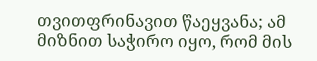თვითფრინავით წაეყვანა; ამ მიზნით საჭირო იყო, რომ მის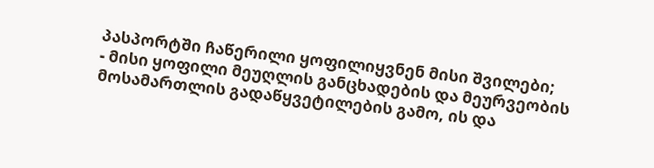პასპორტში ჩაწერილი ყოფილიყვნენ მისი შვილები;
- მისი ყოფილი მეუღლის განცხადების და მეურვეობის მოსამართლის გადაწყვეტილების გამო, ის და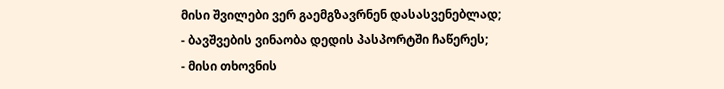მისი შვილები ვერ გაემგზავრნენ დასასვენებლად;
- ბავშვების ვინაობა დედის პასპორტში ჩაწერეს;
- მისი თხოვნის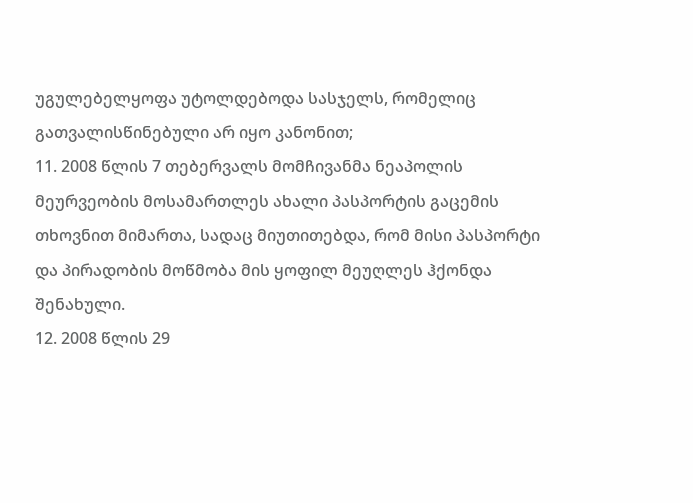უგულებელყოფა უტოლდებოდა სასჯელს, რომელიც გათვალისწინებული არ იყო კანონით;
11. 2008 წლის 7 თებერვალს მომჩივანმა ნეაპოლის მეურვეობის მოსამართლეს ახალი პასპორტის გაცემის თხოვნით მიმართა, სადაც მიუთითებდა, რომ მისი პასპორტი და პირადობის მოწმობა მის ყოფილ მეუღლეს ჰქონდა შენახული.
12. 2008 წლის 29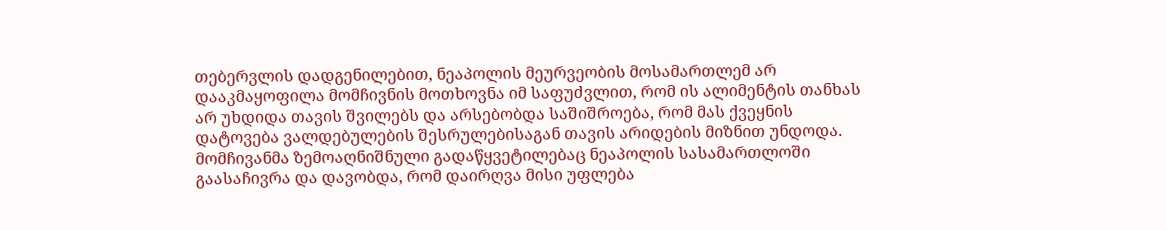თებერვლის დადგენილებით, ნეაპოლის მეურვეობის მოსამართლემ არ დააკმაყოფილა მომჩივნის მოთხოვნა იმ საფუძვლით, რომ ის ალიმენტის თანხას არ უხდიდა თავის შვილებს და არსებობდა საშიშროება, რომ მას ქვეყნის დატოვება ვალდებულების შესრულებისაგან თავის არიდების მიზნით უნდოდა.
მომჩივანმა ზემოაღნიშნული გადაწყვეტილებაც ნეაპოლის სასამართლოში გაასაჩივრა და დავობდა, რომ დაირღვა მისი უფლება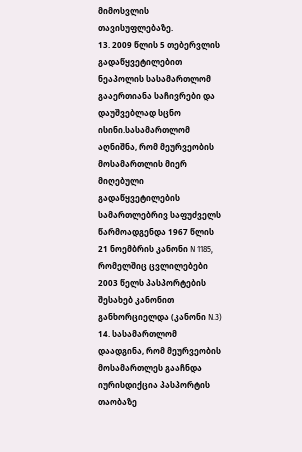მიმოსვლის თავისუფლებაზე.
13. 2009 წლის 5 თებერვლის გადაწყვეტილებით ნეაპოლის სასამართლომ გააერთიანა საჩივრები და დაუშვებლად სცნო ისინი.სასამართლომ აღნიშნა, რომ მეურვეობის მოსამართლის მიერ მიღებული გადაწყვეტილების სამართლებრივ საფუძველს წარმოადგენდა 1967 წლის 21 ნოემბრის კანონი N 1185, რომელშიც ცვლილებები 2003 წელს პასპორტების შესახებ კანონით განხორციელდა (კანონი N.3)
14. სასამართლომ დაადგინა, რომ მეურვეობის მოსამართლეს გააჩნდა იურისდიქცია პასპორტის თაობაზე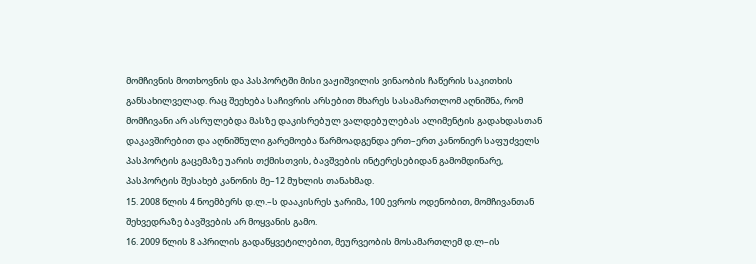მომჩივნის მოთხოვნის და პასპორტში მისი ვაჟიშვილის ვინაობის ჩაწერის საკითხის განსახილველად. რაც შეეხება საჩივრის არსებით მხარეს სასამართლომ აღნიშნა, რომ მომჩივანი არ ასრულებდა მასზე დაკისრებულ ვალდებულებას ალიმენტის გადახდასთან დაკავშირებით და აღნიშნული გარემოება წარმოადგენდა ერთ–ერთ კანონიერ საფუძველს პასპორტის გაცემაზე უარის თქმისთვის, ბავშვების ინტერესებიდან გამომდინარე, პასპორტის შესახებ კანონის მე–12 მუხლის თანახმად.
15. 2008 წლის 4 ნოემბერს დ.ლ.–ს დააკისრეს ჯარიმა, 100 ევროს ოდენობით, მომჩივანთან შეხვედრაზე ბავშვების არ მოყვანის გამო.
16. 2009 წლის 8 აპრილის გადაწყვეტილებით, მეურვეობის მოსამართლემ დ.ლ–ის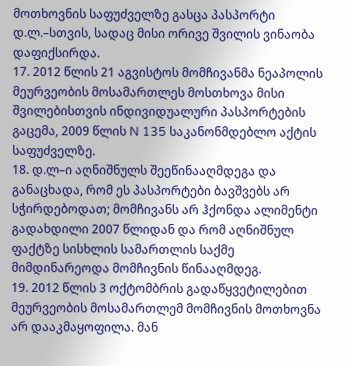მოთხოვნის საფუძველზე გასცა პასპორტი დ.ლ.–სთვის, სადაც მისი ორივე შვილის ვინაობა დაფიქსირდა.
17. 2012 წლის 21 აგვისტოს მომჩივანმა ნეაპოლის მეურვეობის მოსამართლეს მოსთხოვა მისი შვილებისთვის ინდივიდუალური პასპორტების გაცემა, 2009 წლის N 135 საკანონმდებლო აქტის საფუძველზე.
18. დ.ლ–ი აღნიშნულს შეეწინააღმდეგა და განაცხადა, რომ ეს პასპორტები ბავშვებს არ სჭირდებოდათ; მომჩივანს არ ჰქონდა ალიმენტი გადახდილი 2007 წლიდან და რომ აღნიშნულ ფაქტზე სისხლის სამართლის საქმე მიმდინარეოდა მომჩივნის წინააღმდეგ.
19. 2012 წლის 3 ოქტომბრის გადაწყვეტილებით მეურვეობის მოსამართლემ მომჩივნის მოთხოვნა არ დააკმაყოფილა. მან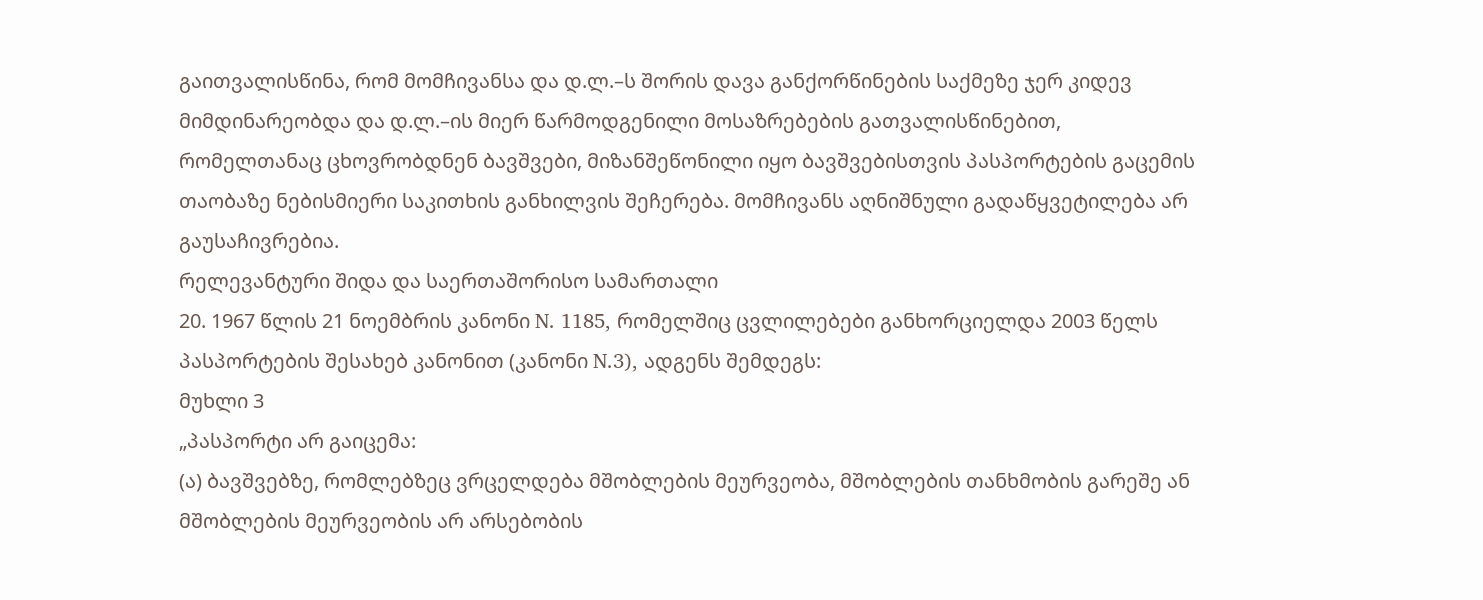გაითვალისწინა, რომ მომჩივანსა და დ.ლ.–ს შორის დავა განქორწინების საქმეზე ჯერ კიდევ მიმდინარეობდა და დ.ლ.–ის მიერ წარმოდგენილი მოსაზრებების გათვალისწინებით, რომელთანაც ცხოვრობდნენ ბავშვები, მიზანშეწონილი იყო ბავშვებისთვის პასპორტების გაცემის თაობაზე ნებისმიერი საკითხის განხილვის შეჩერება. მომჩივანს აღნიშნული გადაწყვეტილება არ გაუსაჩივრებია.
რელევანტური შიდა და საერთაშორისო სამართალი
20. 1967 წლის 21 ნოემბრის კანონი N. 1185, რომელშიც ცვლილებები განხორციელდა 2003 წელს პასპორტების შესახებ კანონით (კანონი N.3), ადგენს შემდეგს:
მუხლი 3
„პასპორტი არ გაიცემა:
(ა) ბავშვებზე, რომლებზეც ვრცელდება მშობლების მეურვეობა, მშობლების თანხმობის გარეშე ან მშობლების მეურვეობის არ არსებობის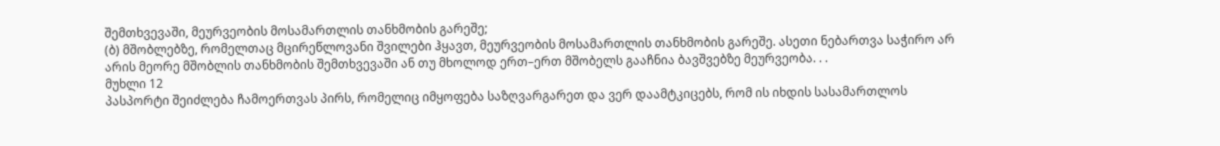შემთხვევაში, მეურვეობის მოსამართლის თანხმობის გარეშე;
(ბ) მშობლებზე, რომელთაც მცირეწლოვანი შვილები ჰყავთ, მეურვეობის მოსამართლის თანხმობის გარეშე. ასეთი ნებართვა საჭირო არ არის მეორე მშობლის თანხმობის შემთხვევაში ან თუ მხოლოდ ერთ–ერთ მშობელს გააჩნია ბავშვებზე მეურვეობა. . .
მუხლი 12
პასპორტი შეიძლება ჩამოერთვას პირს, რომელიც იმყოფება საზღვარგარეთ და ვერ დაამტკიცებს, რომ ის იხდის სასამართლოს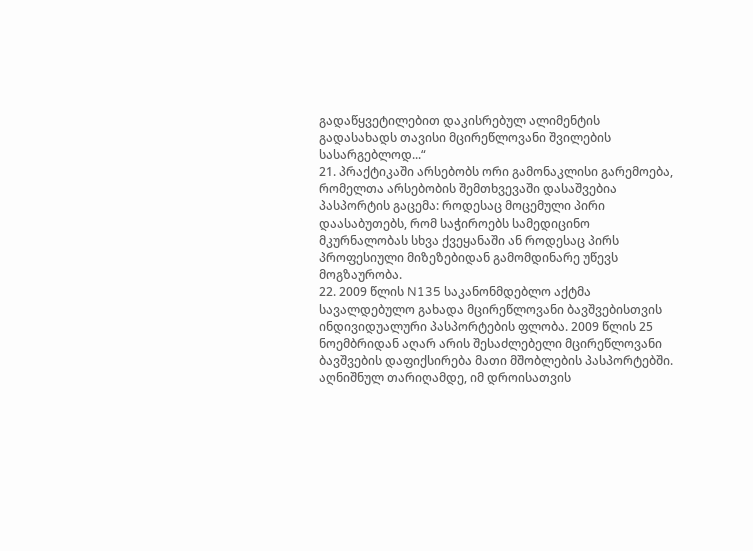გადაწყვეტილებით დაკისრებულ ალიმენტის გადასახადს თავისი მცირეწლოვანი შვილების სასარგებლოდ...“
21. პრაქტიკაში არსებობს ორი გამონაკლისი გარემოება, რომელთა არსებობის შემთხვევაში დასაშვებია პასპორტის გაცემა: როდესაც მოცემული პირი დაასაბუთებს, რომ საჭიროებს სამედიცინო მკურნალობას სხვა ქვეყანაში ან როდესაც პირს პროფესიული მიზეზებიდან გამომდინარე უწევს მოგზაურობა.
22. 2009 წლის N135 საკანონმდებლო აქტმა სავალდებულო გახადა მცირეწლოვანი ბავშვებისთვის ინდივიდუალური პასპორტების ფლობა. 2009 წლის 25 ნოემბრიდან აღარ არის შესაძლებელი მცირეწლოვანი ბავშვების დაფიქსირება მათი მშობლების პასპორტებში. აღნიშნულ თარიღამდე, იმ დროისათვის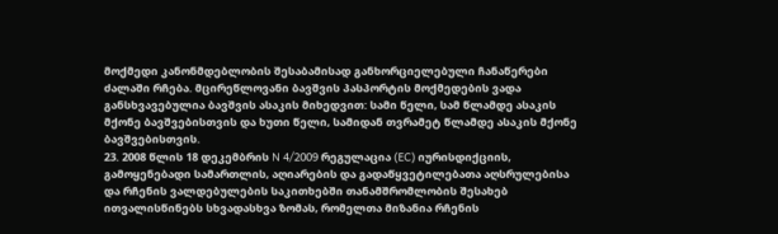მოქმედი კანონმდებლობის შესაბამისად განხორციელებული ჩანაწერები ძალაში რჩება. მცირეწლოვანი ბავშვის პასპორტის მოქმედების ვადა განსხვავებულია ბავშვის ასაკის მიხედვით: სამი წელი, სამ წლამდე ასაკის მქონე ბავშვებისთვის და ხუთი წელი, სამიდან თვრამეტ წლამდე ასაკის მქონე ბავშვებისთვის.
23. 2008 წლის 18 დეკემბრის N 4/2009 რეგულაცია (EC) იურისდიქციის, გამოყენებადი სამართლის, აღიარების და გადაწყვეტილებათა აღსრულებისა და რჩენის ვალდებულების საკითხებში თანამშრომლობის შესახებ ითვალისწინებს სხვადასხვა ზომას, რომელთა მიზანია რჩენის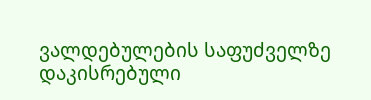ვალდებულების საფუძველზე დაკისრებული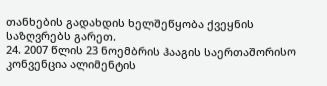თანხების გადახდის ხელშეწყობა ქვეყნის საზღვრებს გარეთ.
24. 2007 წლის 23 ნოემბრის ჰააგის საერთაშორისო კონვენცია ალიმენტის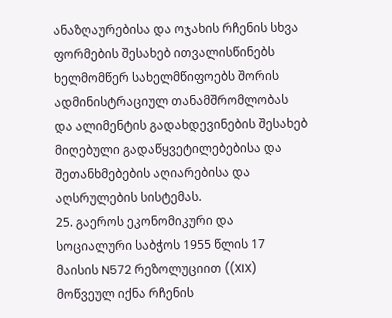ანაზღაურებისა და ოჯახის რჩენის სხვა ფორმების შესახებ ითვალისწინებს ხელმომწერ სახელმწიფოებს შორის ადმინისტრაციულ თანამშრომლობას და ალიმენტის გადახდევინების შესახებ მიღებული გადაწყვეტილებებისა და შეთანხმებების აღიარებისა და აღსრულების სისტემას.
25. გაეროს ეკონომიკური და სოციალური საბჭოს 1955 წლის 17 მაისის N572 რეზოლუციით ((XIX) მოწვეულ იქნა რჩენის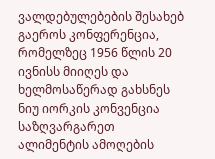ვალდებულებების შესახებ გაეროს კონფერენცია, რომელზეც 1956 წლის 20 ივნისს მიიღეს და ხელმოსაწერად გახსნეს ნიუ იორკის კონვენცია საზღვარგარეთ ალიმენტის ამოღების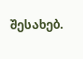შესახებ.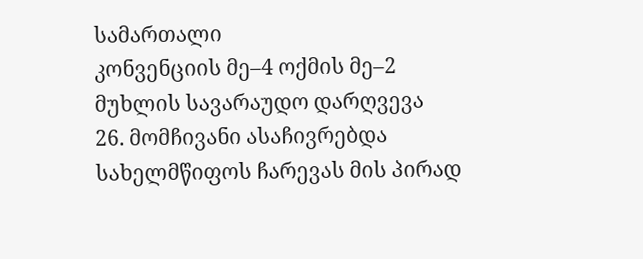სამართალი
კონვენციის მე–4 ოქმის მე–2 მუხლის სავარაუდო დარღვევა
26. მომჩივანი ასაჩივრებდა სახელმწიფოს ჩარევას მის პირად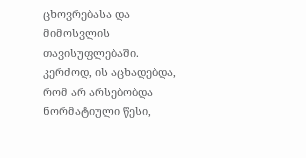ცხოვრებასა და მიმოსვლის თავისუფლებაში. კერძოდ, ის აცხადებდა, რომ არ არსებობდა ნორმატიული წესი,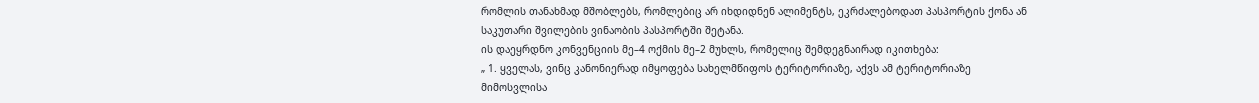რომლის თანახმად მშობლებს, რომლებიც არ იხდიდნენ ალიმენტს, ეკრძალებოდათ პასპორტის ქონა ან საკუთარი შვილების ვინაობის პასპორტში შეტანა.
ის დაეყრდნო კონვენციის მე–4 ოქმის მე–2 მუხლს, რომელიც შემდეგნაირად იკითხება:
„ 1. ყველას, ვინც კანონიერად იმყოფება სახელმწიფოს ტერიტორიაზე, აქვს ამ ტერიტორიაზე მიმოსვლისა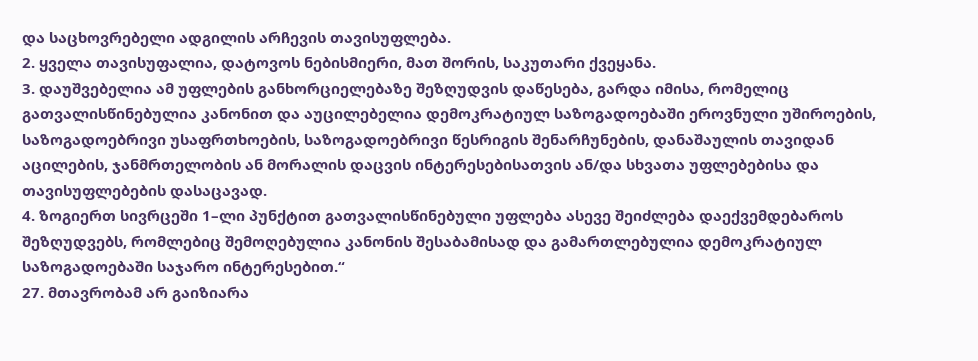და საცხოვრებელი ადგილის არჩევის თავისუფლება.
2. ყველა თავისუფალია, დატოვოს ნებისმიერი, მათ შორის, საკუთარი ქვეყანა.
3. დაუშვებელია ამ უფლების განხორციელებაზე შეზღუდვის დაწესება, გარდა იმისა, რომელიც გათვალისწინებულია კანონით და აუცილებელია დემოკრატიულ საზოგადოებაში ეროვნული უშიროების, საზოგადოებრივი უსაფრთხოების, საზოგადოებრივი წესრიგის შენარჩუნების, დანაშაულის თავიდან აცილების, ჯანმრთელობის ან მორალის დაცვის ინტერესებისათვის ან/და სხვათა უფლებებისა და თავისუფლებების დასაცავად.
4. ზოგიერთ სივრცეში 1–ლი პუნქტით გათვალისწინებული უფლება ასევე შეიძლება დაექვემდებაროს შეზღუდვებს, რომლებიც შემოღებულია კანონის შესაბამისად და გამართლებულია დემოკრატიულ საზოგადოებაში საჯარო ინტერესებით.“
27. მთავრობამ არ გაიზიარა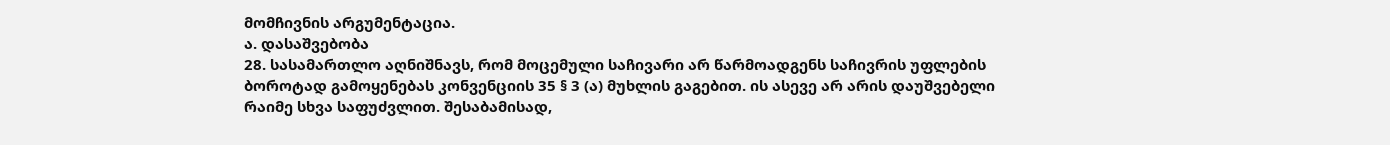მომჩივნის არგუმენტაცია.
ა. დასაშვებობა
28. სასამართლო აღნიშნავს, რომ მოცემული საჩივარი არ წარმოადგენს საჩივრის უფლების ბოროტად გამოყენებას კონვენციის 35 § 3 (ა) მუხლის გაგებით. ის ასევე არ არის დაუშვებელი რაიმე სხვა საფუძვლით. შესაბამისად,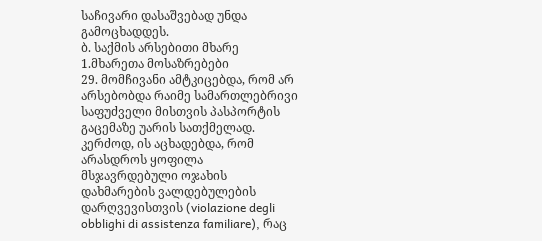საჩივარი დასაშვებად უნდა გამოცხადდეს.
ბ. საქმის არსებითი მხარე
1.მხარეთა მოსაზრებები
29. მომჩივანი ამტკიცებდა, რომ არ არსებობდა რაიმე სამართლებრივი საფუძველი მისთვის პასპორტის გაცემაზე უარის სათქმელად. კერძოდ, ის აცხადებდა, რომ არასდროს ყოფილა მსჯავრდებული ოჯახის დახმარების ვალდებულების დარღვევისთვის (violazione degli obblighi di assistenza familiare), რაც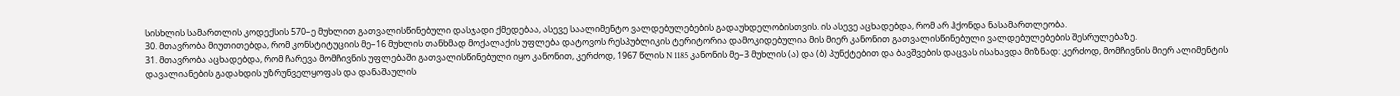სისხლის სამართლის კოდექსის 570–ე მუხლით გათვალისწინებული დასჯადი ქმედებაა, ასევე საალიმენტო ვალდებულებების გადაუხდელობისთვის. ის ასევე აცხადებდა, რომ არ ჰქონდა ნასამართლეობა.
30. მთავრობა მიუთითებდა, რომ კონსტიტუციის მე–16 მუხლის თანხმად მოქალაქის უფლება დატოვოს რესპუბლიკის ტერიტორია დამოკიდებულია მის მიერ კანონით გათვალისწინებული ვალდებულებების შესრულებაზე.
31. მთავრობა აცხადებდა, რომ ჩარევა მომჩივნის უფლებაში გათვალისწინებული იყო კანონით, კერძოდ, 1967 წლის N 1185 კანონის მე–3 მუხლის (ა) და (ბ) პუნქტებით და ბავშვების დაცვას ისახავდა მიზნად: კერძოდ, მომჩივნის მიერ ალიმენტის დავალიანების გადახდის უზრუნველყოფას და დანაშაულის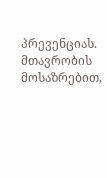პრევენციას. მთავრობის მოსაზრებით,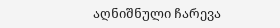აღნიშნული ჩარევა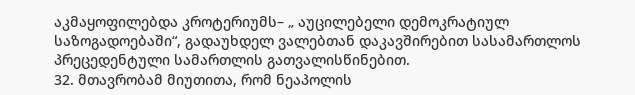აკმაყოფილებდა კროტერიუმს– „ აუცილებელი დემოკრატიულ საზოგადოებაში“, გადაუხდელ ვალებთან დაკავშირებით სასამართლოს პრეცედენტული სამართლის გათვალისწინებით.
32. მთავრობამ მიუთითა, რომ ნეაპოლის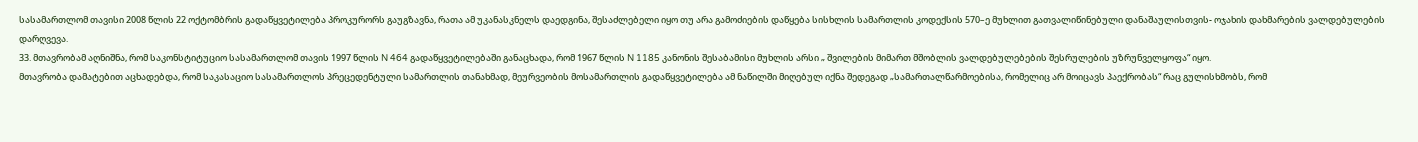სასამართლომ თავისი 2008 წლის 22 ოქტომბრის გადაწყვეტილება პროკურორს გაუგზავნა, რათა ამ უკანასკნელს დაედგინა, შესაძლებელი იყო თუ არა გამოძიების დაწყება სისხლის სამართლის კოდექსის 570–ე მუხლით გათვალიწინებული დანაშაულისთვის- ოჯახის დახმარების ვალდებულების დარღვევა.
33. მთავრობამ აღნიშნა, რომ საკონსტიტუციო სასამართლომ თავის 1997 წლის N 464 გადაწყვეტილებაში განაცხადა, რომ 1967 წლის N 1185 კანონის შესაბამისი მუხლის არსი „ შვილების მიმართ მშობლის ვალდებულებების შესრულების უზრუნველყოფა“ იყო.
მთავრობა დამატებით აცხადებდა, რომ საკასაციო სასამართლოს პრეცედენტული სამართლის თანახმად, მეურვეობის მოსამართლის გადაწყვეტილება ამ ნაწილში მიღებულ იქნა შედეგად „სამართალწარმოებისა, რომელიც არ მოიცავს პაექრობას“ რაც გულისხმობს, რომ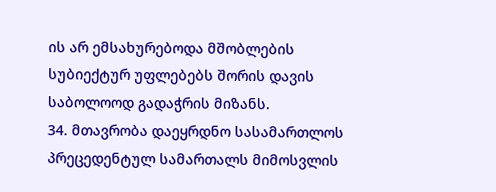ის არ ემსახურებოდა მშობლების სუბიექტურ უფლებებს შორის დავის საბოლოოდ გადაჭრის მიზანს.
34. მთავრობა დაეყრდნო სასამართლოს პრეცედენტულ სამართალს მიმოსვლის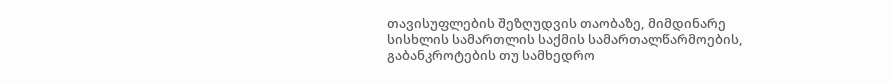თავისუფლების შეზღუდვის თაობაზე, მიმდინარე სისხლის სამართლის საქმის სამართალწარმოების, გაბანკროტების თუ სამხედრო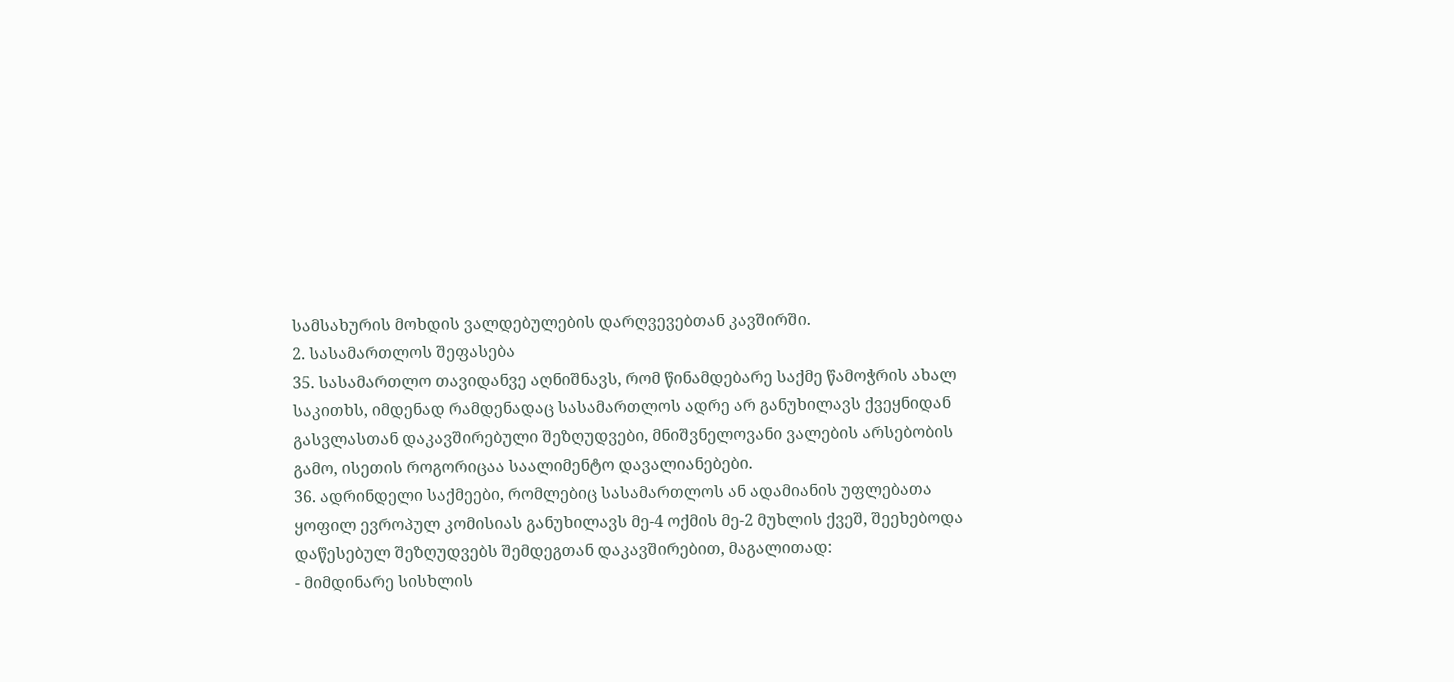სამსახურის მოხდის ვალდებულების დარღვევებთან კავშირში.
2. სასამართლოს შეფასება
35. სასამართლო თავიდანვე აღნიშნავს, რომ წინამდებარე საქმე წამოჭრის ახალ საკითხს, იმდენად რამდენადაც სასამართლოს ადრე არ განუხილავს ქვეყნიდან გასვლასთან დაკავშირებული შეზღუდვები, მნიშვნელოვანი ვალების არსებობის გამო, ისეთის როგორიცაა საალიმენტო დავალიანებები.
36. ადრინდელი საქმეები, რომლებიც სასამართლოს ან ადამიანის უფლებათა ყოფილ ევროპულ კომისიას განუხილავს მე-4 ოქმის მე-2 მუხლის ქვეშ, შეეხებოდა დაწესებულ შეზღუდვებს შემდეგთან დაკავშირებით, მაგალითად:
- მიმდინარე სისხლის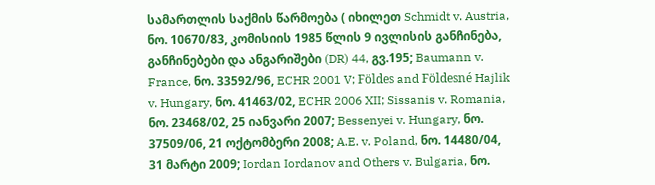სამართლის საქმის წარმოება ( იხილეთ Schmidt v. Austria, ნო. 10670/83, კომისიის 1985 წლის 9 ივლისის განჩინება, განჩინებები და ანგარიშები (DR) 44, გვ.195; Baumann v. France, ნო. 33592/96, ECHR 2001 V; Földes and Földesné Hajlik v. Hungary, ნო. 41463/02, ECHR 2006 XII; Sissanis v. Romania, ნო. 23468/02, 25 იანვარი 2007; Bessenyei v. Hungary, ნო. 37509/06, 21 ოქტომბერი 2008; A.E. v. Poland, ნო. 14480/04, 31 მარტი 2009; Iordan Iordanov and Others v. Bulgaria, ნო.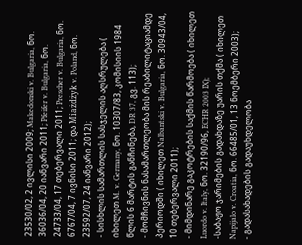23530/02, 2 ივლისი 2009; Makedonski v. Bulgaria, ნო. 36036/04, 20 იანვარი 2011; Pfeifer v. Bulgaria, ნო. 24733/04, 17 თებერვალი 2011; Prescher v. Bulgaria, ნო. 6767/04, 7 ივნისი 2011; და Miażdżyk v. Poland, ნო. 23592/07, 24 იანვარი 2012);
- სისხლის სამართლის სასჯელის აღსრულება ( იხილეთ M. v. Germany, ნო. 10307/83, კომისიის 1984 წლის 6 მარტის განჩინება, DR 37, გვ. 113);
- მომჩივნის ნასამართლეობა მის რეაბილიტაციამდე პერიოდში ( იხილეთ Nalbantski v. Bulgaria, ნო. 30943/04, 10 თებერვალი 2011);
- მიმდინარე გაკოტრების საქმის წარმოება ( იხილეთ Luordo v. Italy, ნო. 32190/96, ECHR 2003 IX);
-საბაჟო ჯარიმების გადახდაზე უარის თქმა ( იხილეთ Napijalo v. Croatia, ნო. 66485/01, 13 ნოემბერი 2003);
- გადასახადების გადაუხდელობა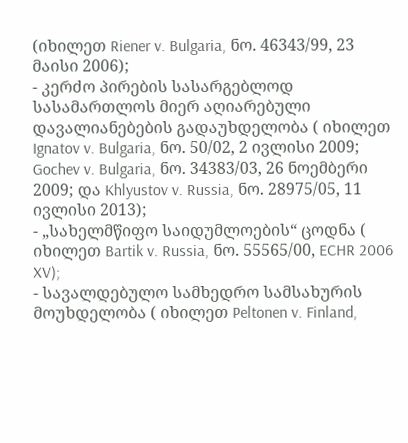(იხილეთ Riener v. Bulgaria, ნო. 46343/99, 23 მაისი 2006);
- კერძო პირების სასარგებლოდ სასამართლოს მიერ აღიარებული დავალიანებების გადაუხდელობა ( იხილეთ Ignatov v. Bulgaria, ნო. 50/02, 2 ივლისი 2009; Gochev v. Bulgaria, ნო. 34383/03, 26 ნოემბერი 2009; და Khlyustov v. Russia, ნო. 28975/05, 11 ივლისი 2013);
- „სახელმწიფო საიდუმლოების“ ცოდნა ( იხილეთ Bartik v. Russia, ნო. 55565/00, ECHR 2006 XV);
- სავალდებულო სამხედრო სამსახურის მოუხდელობა ( იხილეთ Peltonen v. Finland,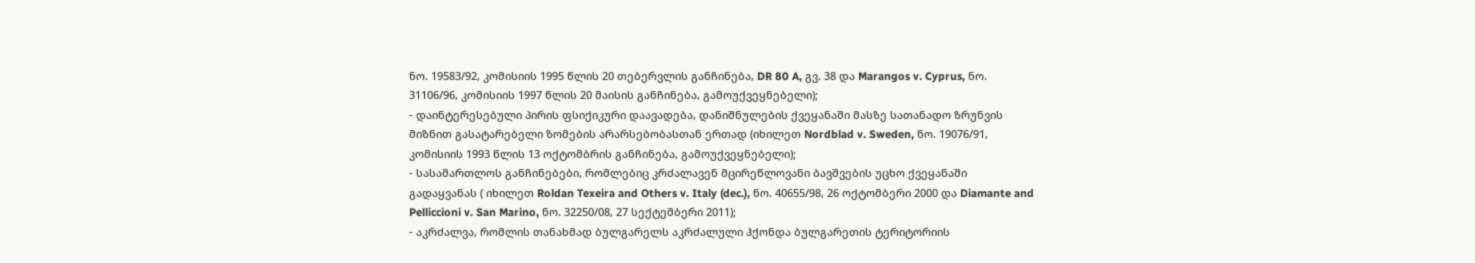ნო. 19583/92, კომისიის 1995 წლის 20 თებერვლის განჩინება, DR 80 A, გვ. 38 და Marangos v. Cyprus, ნო. 31106/96, კომისიის 1997 წლის 20 მაისის განჩინება, გამოუქვეყნებელი);
- დაინტერესებული პირის ფსიქიკური დაავადება, დანიშნულების ქვეყანაში მასზე სათანადო ზრუნვის მიზნით გასატარებელი ზომების არარსებობასთან ერთად (იხილეთ Nordblad v. Sweden, ნო. 19076/91, კომისიის 1993 წლის 13 ოქტომბრის განჩინება, გამოუქვეყნებელი);
- სასამართლოს განჩინებები, რომლებიც კრძალავენ მცირეწლოვანი ბავშვების უცხო ქვეყანაში გადაყვანას ( იხილეთ Roldan Texeira and Others v. Italy (dec.), ნო. 40655/98, 26 ოქტომბერი 2000 და Diamante and Pelliccioni v. San Marino, ნო. 32250/08, 27 სექტემბერი 2011);
- აკრძალვა, რომლის თანახმად ბულგარელს აკრძალული ჰქონდა ბულგარეთის ტერიტორიის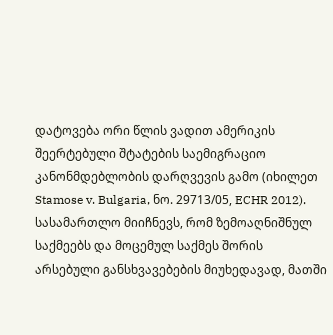დატოვება ორი წლის ვადით ამერიკის შეერტებული შტატების საემიგრაციო კანონმდებლობის დარღვევის გამო (იხილეთ Stamose v. Bulgaria, ნო. 29713/05, ECHR 2012).
სასამართლო მიიჩნევს, რომ ზემოაღნიშნულ საქმეებს და მოცემულ საქმეს შორის არსებული განსხვავებების მიუხედავად, მათში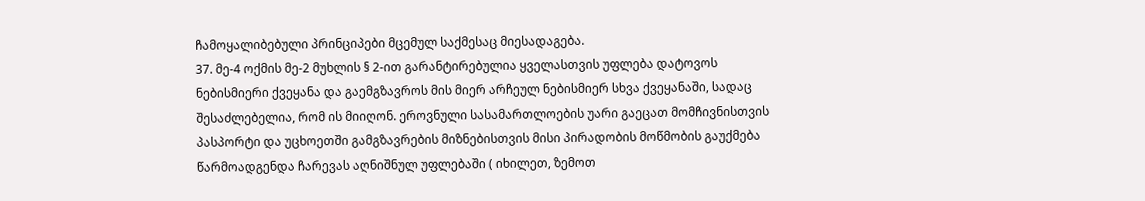ჩამოყალიბებული პრინციპები მცემულ საქმესაც მიესადაგება.
37. მე-4 ოქმის მე-2 მუხლის § 2-ით გარანტირებულია ყველასთვის უფლება დატოვოს ნებისმიერი ქვეყანა და გაემგზავროს მის მიერ არჩეულ ნებისმიერ სხვა ქვეყანაში, სადაც შესაძლებელია, რომ ის მიიღონ. ეროვნული სასამართლოების უარი გაეცათ მომჩივნისთვის პასპორტი და უცხოეთში გამგზავრების მიზნებისთვის მისი პირადობის მოწმობის გაუქმება წარმოადგენდა ჩარევას აღნიშნულ უფლებაში ( იხილეთ, ზემოთ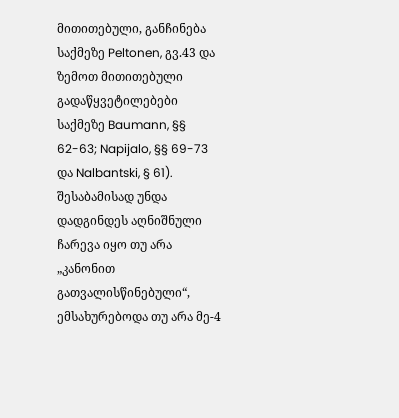მითითებული, განჩინება საქმეზე Peltonen, გვ.43 და ზემოთ მითითებული გადაწყვეტილებები საქმეზე Baumann, §§ 62-63; Napijalo, §§ 69-73 და Nalbantski, § 61). შესაბამისად უნდა დადგინდეს აღნიშნული ჩარევა იყო თუ არა „კანონით გათვალისწინებული“, ემსახურებოდა თუ არა მე-4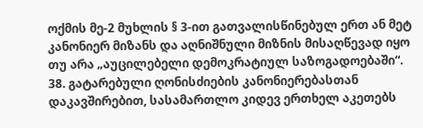ოქმის მე-2 მუხლის § 3-ით გათვალისწინებულ ერთ ან მეტ კანონიერ მიზანს და აღნიშნული მიზნის მისაღწევად იყო თუ არა „აუცილებელი დემოკრატიულ საზოგადოებაში“.
38. გატარებული ღონისძიების კანონიერებასთან დაკავშირებით, სასამართლო კიდევ ერთხელ აკეთებს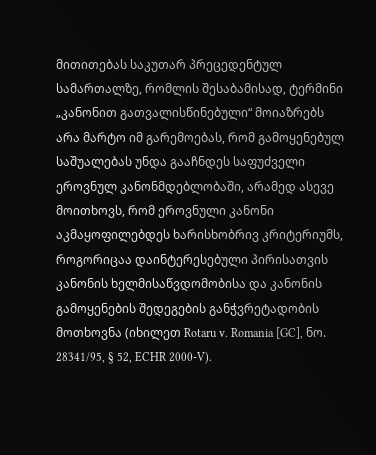მითითებას საკუთარ პრეცედენტულ სამართალზე, რომლის შესაბამისად, ტერმინი „კანონით გათვალისწინებული“ მოიაზრებს არა მარტო იმ გარემოებას, რომ გამოყენებულ საშუალებას უნდა გააჩნდეს საფუძველი ეროვნულ კანონმდებლობაში, არამედ ასევე მოითხოვს, რომ ეროვნული კანონი აკმაყოფილებდეს ხარისხობრივ კრიტერიუმს, როგორიცაა დაინტერესებული პირისათვის კანონის ხელმისაწვდომობისა და კანონის გამოყენების შედეგების განჭვრეტადობის მოთხოვნა (იხილეთ Rotaru v. Romania [GC], ნო. 28341/95, § 52, ECHR 2000-V).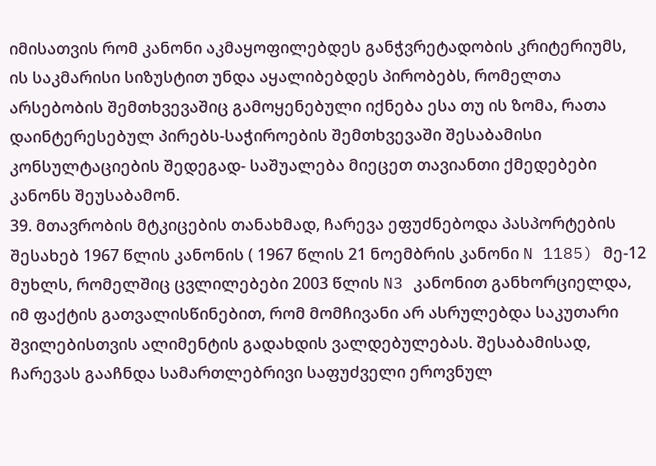იმისათვის რომ კანონი აკმაყოფილებდეს განჭვრეტადობის კრიტერიუმს, ის საკმარისი სიზუსტით უნდა აყალიბებდეს პირობებს, რომელთა არსებობის შემთხვევაშიც გამოყენებული იქნება ესა თუ ის ზომა, რათა დაინტერესებულ პირებს-საჭიროების შემთხვევაში შესაბამისი კონსულტაციების შედეგად- საშუალება მიეცეთ თავიანთი ქმედებები კანონს შეუსაბამონ.
39. მთავრობის მტკიცების თანახმად, ჩარევა ეფუძნებოდა პასპორტების შესახებ 1967 წლის კანონის ( 1967 წლის 21 ნოემბრის კანონი N 1185) მე-12 მუხლს, რომელშიც ცვლილებები 2003 წლის N3 კანონით განხორციელდა, იმ ფაქტის გათვალისწინებით, რომ მომჩივანი არ ასრულებდა საკუთარი შვილებისთვის ალიმენტის გადახდის ვალდებულებას. შესაბამისად, ჩარევას გააჩნდა სამართლებრივი საფუძველი ეროვნულ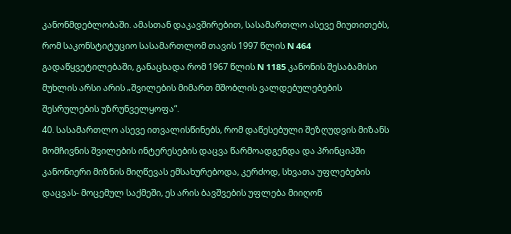კანონმდებლობაში. ამასთან დაკავშირებით, სასამართლო ასევე მიუთითებს, რომ საკონსტიტუციო სასამართლომ თავის 1997 წლის N 464 გადაწყვეტილებაში, განაცხადა რომ 1967 წლის N 1185 კანონის შესაბამისი მუხლის არსი არის „შვილების მიმართ მშობლის ვალდებულებების შესრულების უზრუნველყოფა“.
40. სასამართლო ასევე ითვალისწინებს, რომ დაწესებული შეზღუდვის მიზანს მომჩივნის შვილების ინტერესების დაცვა წარმოადგენდა და პრინციპში კანონიერი მიზნის მიღწევას ემსახურებოდა, კერძოდ, სხვათა უფლებების დაცვას- მოცემულ საქმეში, ეს არის ბავშვების უფლება მიიღონ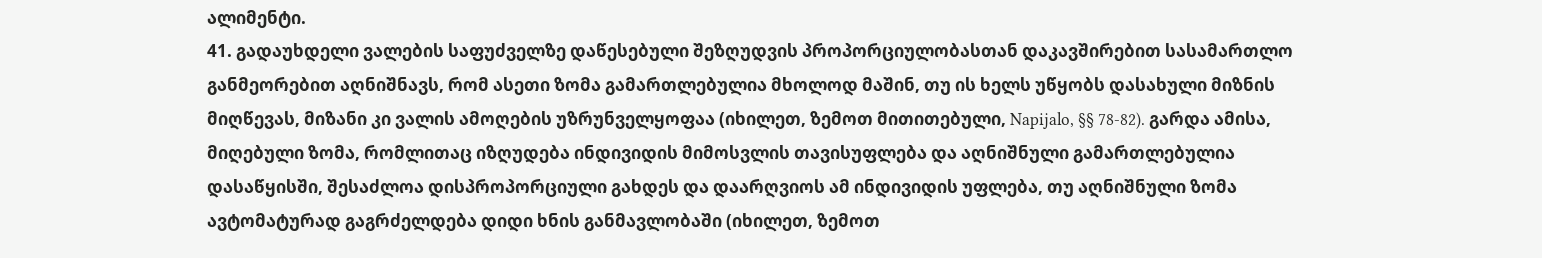ალიმენტი.
41. გადაუხდელი ვალების საფუძველზე დაწესებული შეზღუდვის პროპორციულობასთან დაკავშირებით სასამართლო განმეორებით აღნიშნავს, რომ ასეთი ზომა გამართლებულია მხოლოდ მაშინ, თუ ის ხელს უწყობს დასახული მიზნის მიღწევას, მიზანი კი ვალის ამოღების უზრუნველყოფაა (იხილეთ, ზემოთ მითითებული, Napijalo, §§ 78-82). გარდა ამისა, მიღებული ზომა, რომლითაც იზღუდება ინდივიდის მიმოსვლის თავისუფლება და აღნიშნული გამართლებულია დასაწყისში, შესაძლოა დისპროპორციული გახდეს და დაარღვიოს ამ ინდივიდის უფლება, თუ აღნიშნული ზომა ავტომატურად გაგრძელდება დიდი ხნის განმავლობაში (იხილეთ, ზემოთ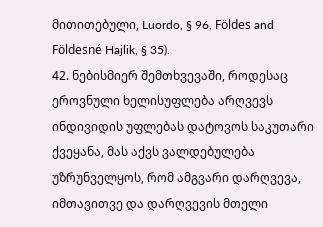მითითებული, Luordo, § 96, Földes and Földesné Hajlik, § 35).
42. ნებისმიერ შემთხვევაში, როდესაც ეროვნული ხელისუფლება არღვევს ინდივიდის უფლებას დატოვოს საკუთარი ქვეყანა, მას აქვს ვალდებულება უზრუნველყოს, რომ ამგვარი დარღვევა, იმთავითვე და დარღვევის მთელი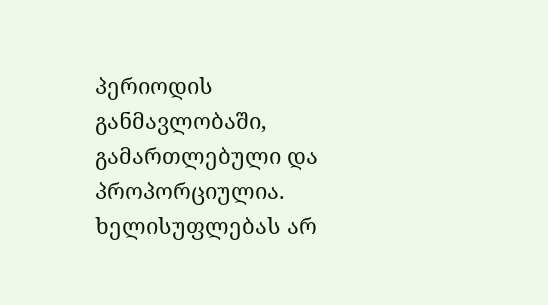პერიოდის განმავლობაში, გამართლებული და პროპორციულია. ხელისუფლებას არ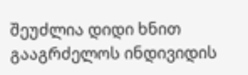შეუძლია დიდი ხნით გააგრძელოს ინდივიდის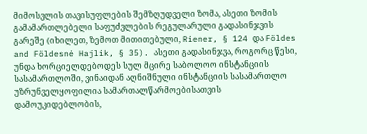მიმოსვლის თავისუფლების შემზღუდველი ზომა, ასეთი ზომის გამამართლებელი საფუძვლების რეგულარული გადასინჯვის გარეშე (იხილეთ, ზემოთ მითითებული, Riener, § 124 და Földes and Földesné Hajlik, § 35). ასეთი გადასინჯვა, როგორც წესი, უნდა ხორციელდებოდეს სულ მცირე საბოლოო ინსტანციის სასამართლოში, ვინაიდან აღნიშნული ინსტანციის სასამართლო უზრუნველყოფილია სამართალწარმოებისათვის დამოუკიდებლობის,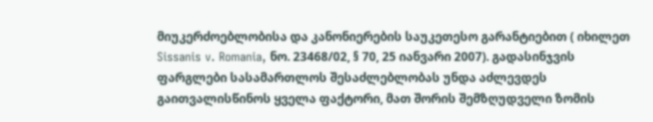მიუკერძოებლობისა და კანონიერების საუკეთესო გარანტიებით ( იხილეთ Sissanis v. Romania, ნო. 23468/02, § 70, 25 იანვარი 2007). გადასინჯვის ფარგლები სასამართლოს შესაძლებლობას უნდა აძლევდეს გაითვალისწინოს ყველა ფაქტორი, მათ შორის შემზღუდველი ზომის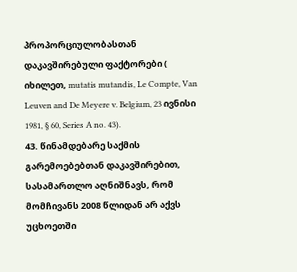პროპორციულობასთან დაკავშირებული ფაქტორები ( იხილეთ, mutatis mutandis, Le Compte, Van Leuven and De Meyere v. Belgium, 23 ივნისი 1981, § 60, Series A no. 43).
43. წინამდებარე საქმის გარემოებებთან დაკავშირებით, სასამართლო აღნიშნავს, რომ მომჩივანს 2008 წლიდან არ აქვს უცხოეთში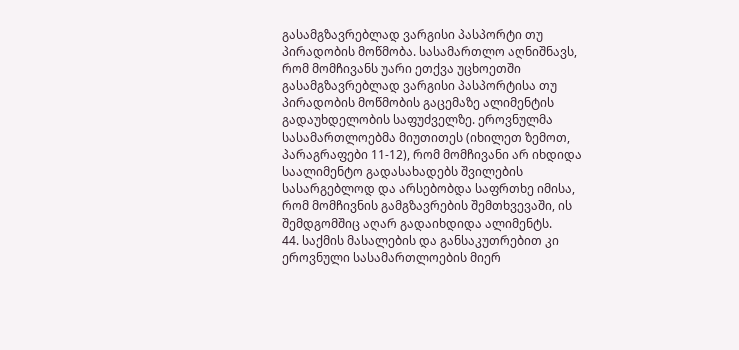გასამგზავრებლად ვარგისი პასპორტი თუ პირადობის მოწმობა. სასამართლო აღნიშნავს, რომ მომჩივანს უარი ეთქვა უცხოეთში გასამგზავრებლად ვარგისი პასპორტისა თუ პირადობის მოწმობის გაცემაზე ალიმენტის გადაუხდელობის საფუძველზე. ეროვნულმა სასამართლოებმა მიუთითეს (იხილეთ ზემოთ, პარაგრაფები 11-12), რომ მომჩივანი არ იხდიდა საალიმენტო გადასახადებს შვილების სასარგებლოდ და არსებობდა საფრთხე იმისა, რომ მომჩივნის გამგზავრების შემთხვევაში, ის შემდგომშიც აღარ გადაიხდიდა ალიმენტს.
44. საქმის მასალების და განსაკუთრებით კი ეროვნული სასამართლოების მიერ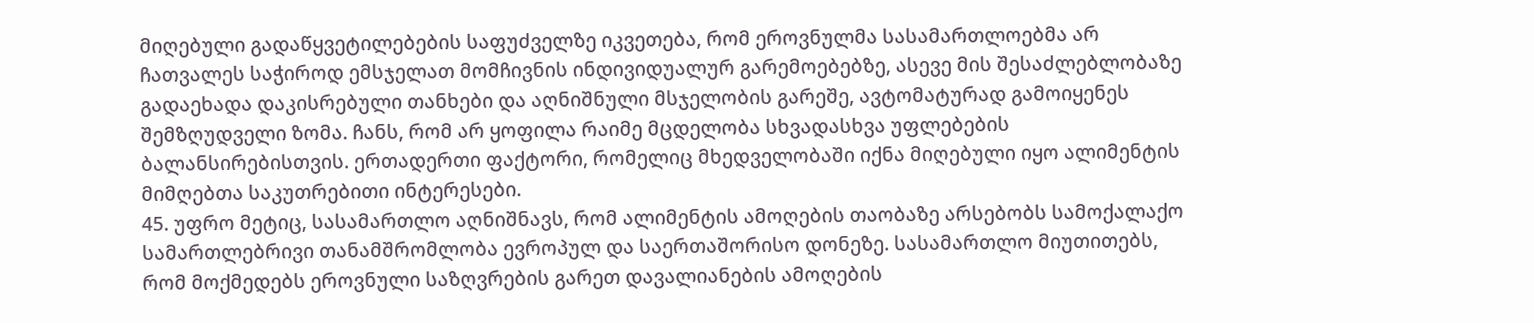მიღებული გადაწყვეტილებების საფუძველზე იკვეთება, რომ ეროვნულმა სასამართლოებმა არ ჩათვალეს საჭიროდ ემსჯელათ მომჩივნის ინდივიდუალურ გარემოებებზე, ასევე მის შესაძლებლობაზე გადაეხადა დაკისრებული თანხები და აღნიშნული მსჯელობის გარეშე, ავტომატურად გამოიყენეს შემზღუდველი ზომა. ჩანს, რომ არ ყოფილა რაიმე მცდელობა სხვადასხვა უფლებების ბალანსირებისთვის. ერთადერთი ფაქტორი, რომელიც მხედველობაში იქნა მიღებული იყო ალიმენტის მიმღებთა საკუთრებითი ინტერესები.
45. უფრო მეტიც, სასამართლო აღნიშნავს, რომ ალიმენტის ამოღების თაობაზე არსებობს სამოქალაქო სამართლებრივი თანამშრომლობა ევროპულ და საერთაშორისო დონეზე. სასამართლო მიუთითებს, რომ მოქმედებს ეროვნული საზღვრების გარეთ დავალიანების ამოღების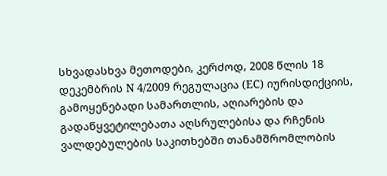სხვადასხვა მეთოდები, კერძოდ, 2008 წლის 18 დეკემბრის N 4/2009 რეგულაცია (EC) იურისდიქციის, გამოყენებადი სამართლის, აღიარების და გადაწყვეტილებათა აღსრულებისა და რჩენის ვალდებულების საკითხებში თანამშრომლობის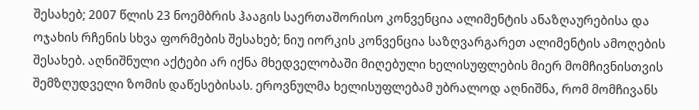შესახებ; 2007 წლის 23 ნოემბრის ჰააგის საერთაშორისო კონვენცია ალიმენტის ანაზღაურებისა და ოჯახის რჩენის სხვა ფორმების შესახებ; ნიუ იორკის კონვენცია საზღვარგარეთ ალიმენტის ამოღების შესახებ. აღნიშნული აქტები არ იქნა მხედველობაში მიღებული ხელისუფლების მიერ მომჩივნისთვის შემზღუდველი ზომის დაწესებისას. ეროვნულმა ხელისუფლებამ უბრალოდ აღნიშნა, რომ მომჩივანს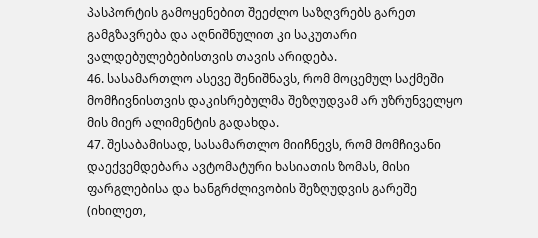პასპორტის გამოყენებით შეეძლო საზღვრებს გარეთ გამგზავრება და აღნიშნულით კი საკუთარი ვალდებულებებისთვის თავის არიდება.
46. სასამართლო ასევე შენიშნავს, რომ მოცემულ საქმეში მომჩივნისთვის დაკისრებულმა შეზღუდვამ არ უზრუნველყო მის მიერ ალიმენტის გადახდა.
47. შესაბამისად, სასამართლო მიიჩნევს, რომ მომჩივანი დაექვემდებარა ავტომატური ხასიათის ზომას, მისი ფარგლებისა და ხანგრძლივობის შეზღუდვის გარეშე (იხილეთ,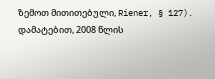ზემოთ მითითებული, Riener, § 127). დამატებით, 2008 წლის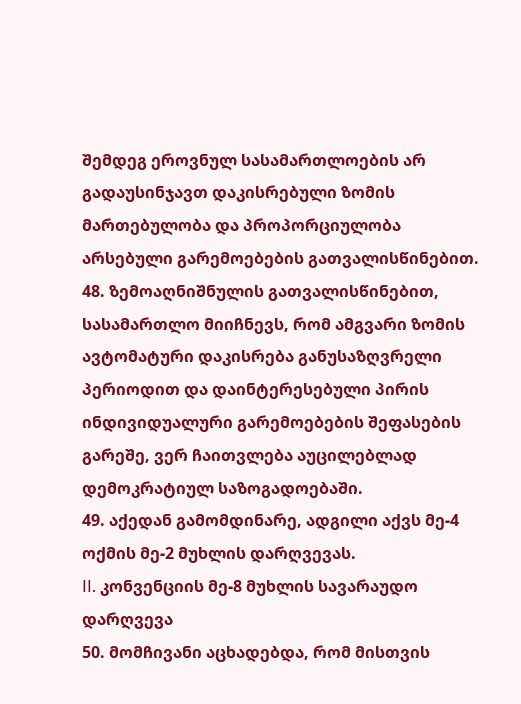შემდეგ ეროვნულ სასამართლოების არ გადაუსინჯავთ დაკისრებული ზომის მართებულობა და პროპორციულობა არსებული გარემოებების გათვალისწინებით.
48. ზემოაღნიშნულის გათვალისწინებით, სასამართლო მიიჩნევს, რომ ამგვარი ზომის ავტომატური დაკისრება განუსაზღვრელი პერიოდით და დაინტერესებული პირის ინდივიდუალური გარემოებების შეფასების გარეშე, ვერ ჩაითვლება აუცილებლად დემოკრატიულ საზოგადოებაში.
49. აქედან გამომდინარე, ადგილი აქვს მე-4 ოქმის მე-2 მუხლის დარღვევას.
II. კონვენციის მე-8 მუხლის სავარაუდო დარღვევა
50. მომჩივანი აცხადებდა, რომ მისთვის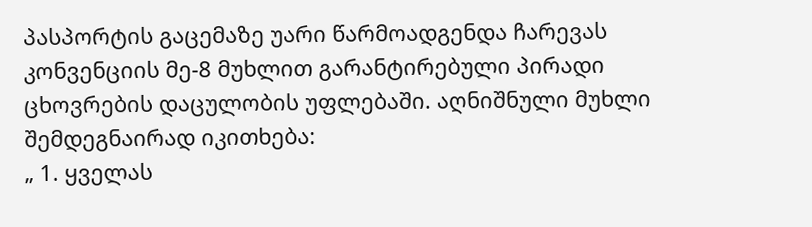პასპორტის გაცემაზე უარი წარმოადგენდა ჩარევას კონვენციის მე-8 მუხლით გარანტირებული პირადი ცხოვრების დაცულობის უფლებაში. აღნიშნული მუხლი შემდეგნაირად იკითხება:
„ 1. ყველას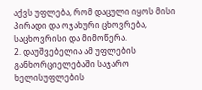აქვს უფლება, რომ დაცული იყოს მისი პირადი და ოჯახური ცხოვრება, საცხოვრისი და მიმოწერა.
2. დაუშვებელია ამ უფლების განხორციელებაში საჯარო ხელისუფლების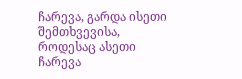ჩარევა, გარდა ისეთი შემთხვევისა, როდესაც ასეთი ჩარევა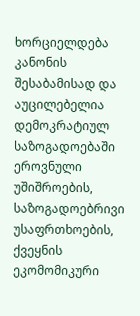ხორციელდება კანონის შესაბამისად და აუცილებელია დემოკრატიულ საზოგადოებაში ეროვნული უშიშროების, საზოგადოებრივი უსაფრთხოების, ქვეყნის ეკომომიკური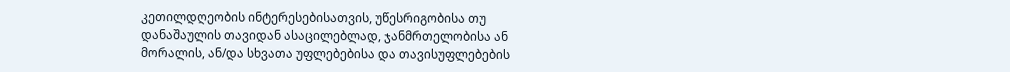კეთილდღეობის ინტერესებისათვის, უწესრიგობისა თუ დანაშაულის თავიდან ასაცილებლად, ჯანმრთელობისა ან მორალის, ან/და სხვათა უფლებებისა და თავისუფლებების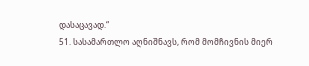დასაცავად.“
51. სასამართლო აღნიშნავს, რომ მომჩივნის მიერ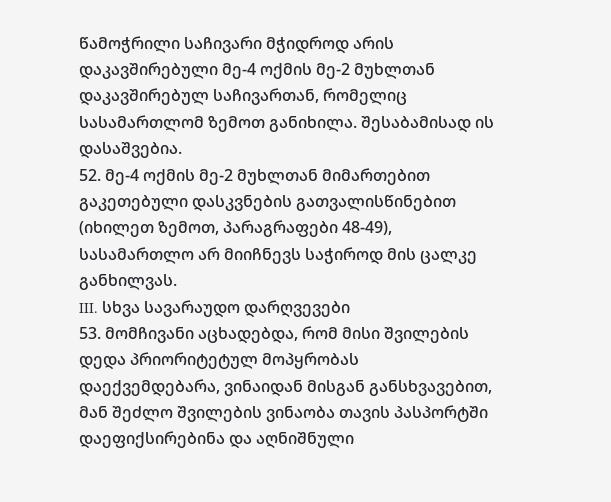წამოჭრილი საჩივარი მჭიდროდ არის დაკავშირებული მე-4 ოქმის მე-2 მუხლთან დაკავშირებულ საჩივართან, რომელიც სასამართლომ ზემოთ განიხილა. შესაბამისად ის დასაშვებია.
52. მე-4 ოქმის მე-2 მუხლთან მიმართებით გაკეთებული დასკვნების გათვალისწინებით (იხილეთ ზემოთ, პარაგრაფები 48-49), სასამართლო არ მიიჩნევს საჭიროდ მის ცალკე განხილვას.
III. სხვა სავარაუდო დარღვევები
53. მომჩივანი აცხადებდა, რომ მისი შვილების დედა პრიორიტეტულ მოპყრობას დაექვემდებარა, ვინაიდან მისგან განსხვავებით, მან შეძლო შვილების ვინაობა თავის პასპორტში დაეფიქსირებინა და აღნიშნული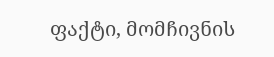ფაქტი, მომჩივნის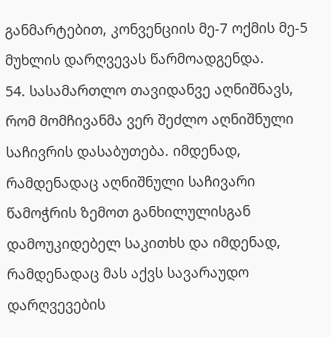განმარტებით, კონვენციის მე-7 ოქმის მე-5 მუხლის დარღვევას წარმოადგენდა.
54. სასამართლო თავიდანვე აღნიშნავს, რომ მომჩივანმა ვერ შეძლო აღნიშნული საჩივრის დასაბუთება. იმდენად, რამდენადაც აღნიშნული საჩივარი წამოჭრის ზემოთ განხილულისგან დამოუკიდებელ საკითხს და იმდენად, რამდენადაც მას აქვს სავარაუდო დარღვევების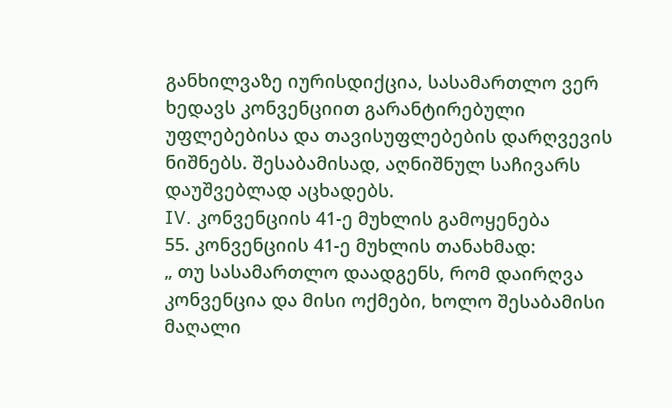განხილვაზე იურისდიქცია, სასამართლო ვერ ხედავს კონვენციით გარანტირებული უფლებებისა და თავისუფლებების დარღვევის ნიშნებს. შესაბამისად, აღნიშნულ საჩივარს დაუშვებლად აცხადებს.
IV. კონვენციის 41-ე მუხლის გამოყენება
55. კონვენციის 41-ე მუხლის თანახმად:
„ თუ სასამართლო დაადგენს, რომ დაირღვა კონვენცია და მისი ოქმები, ხოლო შესაბამისი მაღალი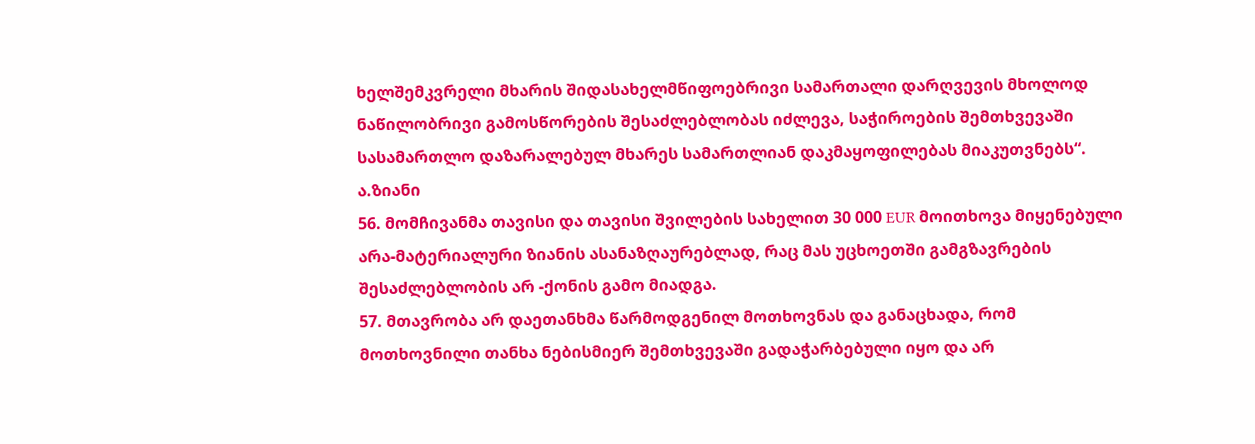ხელშემკვრელი მხარის შიდასახელმწიფოებრივი სამართალი დარღვევის მხოლოდ ნაწილობრივი გამოსწორების შესაძლებლობას იძლევა, საჭიროების შემთხვევაში სასამართლო დაზარალებულ მხარეს სამართლიან დაკმაყოფილებას მიაკუთვნებს“.
ა.ზიანი
56. მომჩივანმა თავისი და თავისი შვილების სახელით 30 000 EUR მოითხოვა მიყენებული არა-მატერიალური ზიანის ასანაზღაურებლად, რაც მას უცხოეთში გამგზავრების შესაძლებლობის არ -ქონის გამო მიადგა.
57. მთავრობა არ დაეთანხმა წარმოდგენილ მოთხოვნას და განაცხადა, რომ მოთხოვნილი თანხა ნებისმიერ შემთხვევაში გადაჭარბებული იყო და არ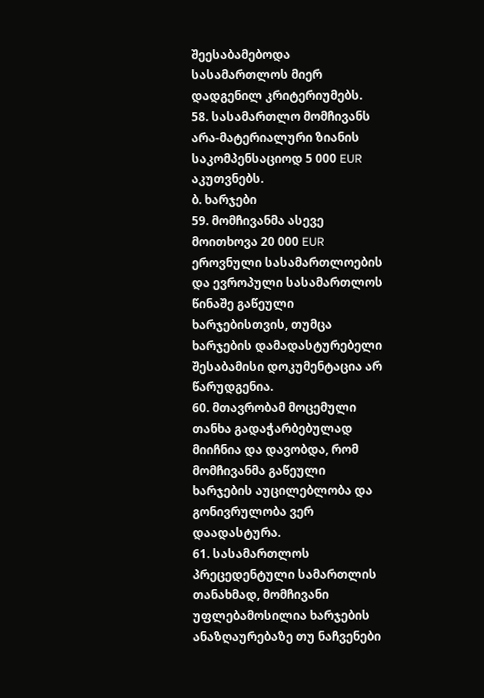შეესაბამებოდა სასამართლოს მიერ დადგენილ კრიტერიუმებს.
58. სასამართლო მომჩივანს არა-მატერიალური ზიანის საკომპენსაციოდ 5 000 EUR აკუთვნებს.
ბ. ხარჯები
59. მომჩივანმა ასევე მოითხოვა 20 000 EUR ეროვნული სასამართლოების და ევროპული სასამართლოს წინაშე გაწეული ხარჯებისთვის, თუმცა ხარჯების დამადასტურებელი შესაბამისი დოკუმენტაცია არ წარუდგენია.
60. მთავრობამ მოცემული თანხა გადაჭარბებულად მიიჩნია და დავობდა, რომ მომჩივანმა გაწეული ხარჯების აუცილებლობა და გონივრულობა ვერ დაადასტურა.
61. სასამართლოს პრეცედენტული სამართლის თანახმად, მომჩივანი უფლებამოსილია ხარჯების ანაზღაურებაზე თუ ნაჩვენები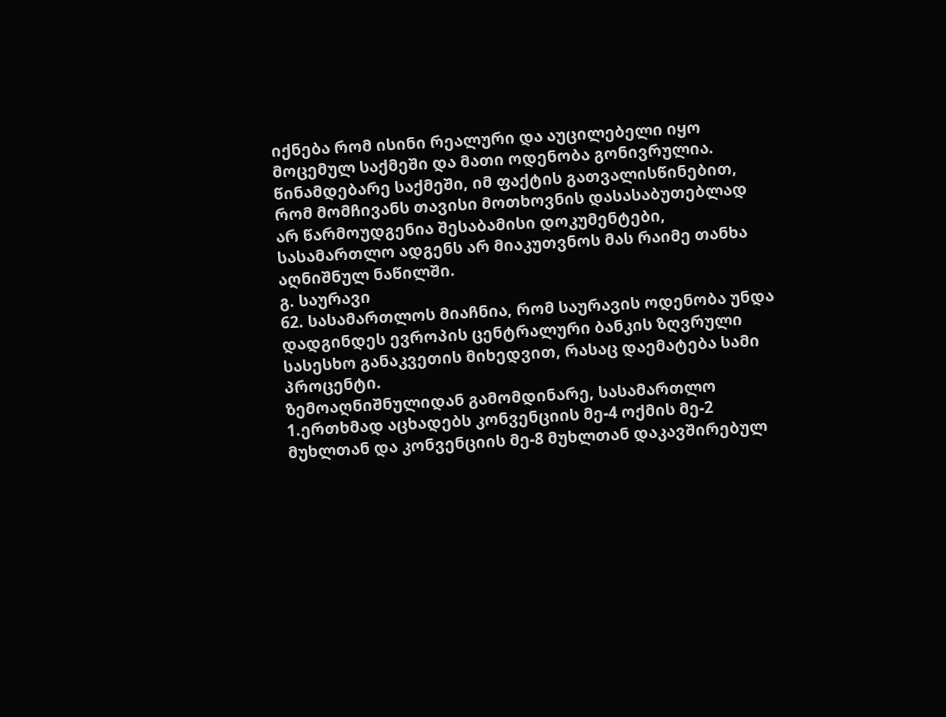იქნება რომ ისინი რეალური და აუცილებელი იყო მოცემულ საქმეში და მათი ოდენობა გონივრულია. წინამდებარე საქმეში, იმ ფაქტის გათვალისწინებით, რომ მომჩივანს თავისი მოთხოვნის დასასაბუთებლად არ წარმოუდგენია შესაბამისი დოკუმენტები, სასამართლო ადგენს არ მიაკუთვნოს მას რაიმე თანხა აღნიშნულ ნაწილში.
გ. საურავი
62. სასამართლოს მიაჩნია, რომ საურავის ოდენობა უნდა დადგინდეს ევროპის ცენტრალური ბანკის ზღვრული სასესხო განაკვეთის მიხედვით, რასაც დაემატება სამი პროცენტი.
ზემოაღნიშნულიდან გამომდინარე, სასამართლო
1.ერთხმად აცხადებს კონვენციის მე-4 ოქმის მე-2 მუხლთან და კონვენციის მე-8 მუხლთან დაკავშირებულ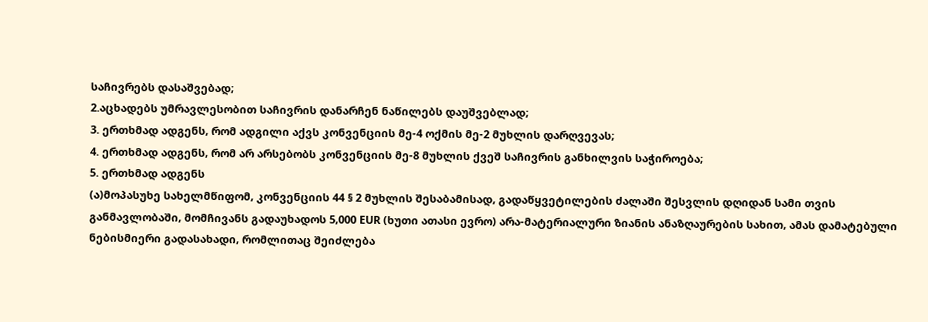საჩივრებს დასაშვებად;
2.აცხადებს უმრავლესობით საჩივრის დანარჩენ ნაწილებს დაუშვებლად;
3. ერთხმად ადგენს, რომ ადგილი აქვს კონვენციის მე-4 ოქმის მე-2 მუხლის დარღვევას;
4. ერთხმად ადგენს, რომ არ არსებობს კონვენციის მე-8 მუხლის ქვეშ საჩივრის განხილვის საჭიროება;
5. ერთხმად ადგენს
(ა)მოპასუხე სახელმწიფომ, კონვენციის 44 § 2 მუხლის შესაბამისად, გადაწყვეტილების ძალაში შესვლის დღიდან სამი თვის განმავლობაში, მომჩივანს გადაუხადოს 5,000 EUR (ხუთი ათასი ევრო) არა-მატერიალური ზიანის ანაზღაურების სახით, ამას დამატებული ნებისმიერი გადასახადი, რომლითაც შეიძლება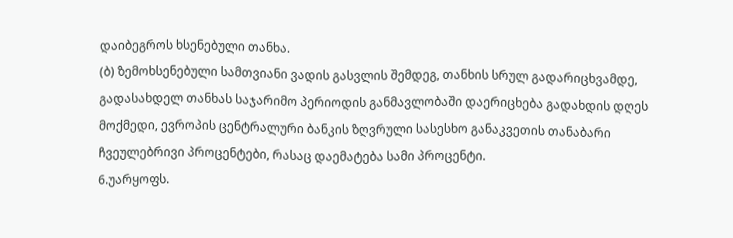დაიბეგროს ხსენებული თანხა.
(ბ) ზემოხსენებული სამთვიანი ვადის გასვლის შემდეგ, თანხის სრულ გადარიცხვამდე, გადასახდელ თანხას საჯარიმო პერიოდის განმავლობაში დაერიცხება გადახდის დღეს მოქმედი, ევროპის ცენტრალური ბანკის ზღვრული სასესხო განაკვეთის თანაბარი ჩვეულებრივი პროცენტები, რასაც დაემატება სამი პროცენტი.
6.უარყოფს.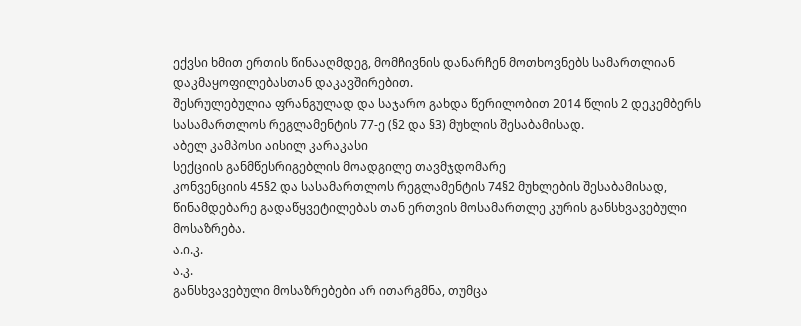ექვსი ხმით ერთის წინააღმდეგ, მომჩივნის დანარჩენ მოთხოვნებს სამართლიან დაკმაყოფილებასთან დაკავშირებით.
შესრულებულია ფრანგულად და საჯარო გახდა წერილობით 2014 წლის 2 დეკემბერს სასამართლოს რეგლამენტის 77-ე (§2 და §3) მუხლის შესაბამისად.
აბელ კამპოსი აისილ კარაკასი
სექციის განმწესრიგებლის მოადგილე თავმჯდომარე
კონვენციის 45§2 და სასამართლოს რეგლამენტის 74§2 მუხლების შესაბამისად,
წინამდებარე გადაწყვეტილებას თან ერთვის მოსამართლე კურის განსხვავებული მოსაზრება.
ა.ი.კ.
ა.კ.
განსხვავებული მოსაზრებები არ ითარგმნა, თუმცა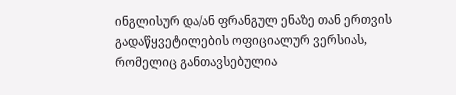ინგლისურ და/ან ფრანგულ ენაზე თან ერთვის გადაწყვეტილების ოფიციალურ ვერსიას, რომელიც განთავსებულია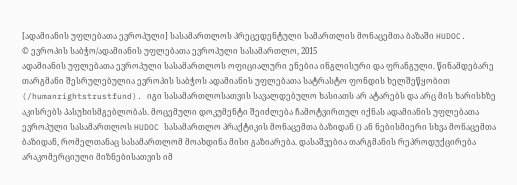[ადამიანის უფლებათა ევროპული] სასამართლოს პრეცედენტული სამართლის მონაცემთა ბაზაში HUDOC.
© ევროპის საბჭო/ადამიანის უფლებათა ევროპული სასამართლო, 2015
ადამიანის უფლებათა ევროპული სასამართლოს ოფიციალური ენებია ინგლისური და ფრანგული. წინამდებარე თარგმანი შესრულებულია ევროპის საბჭოს ადამიანის უფლებათა სატრასტო ფონდის ხელშეწყობით (/humanrightstrustfund). იგი სასამართლოსათვის სავალდებულო ხასიათს არ ატარებს და არც მის ხარისხზე აკისრებს პასუხისმგებლობას. მოცემული დოკუმენტი შეიძლება ჩამოტვირთულ იქნას ადამიანის უფლებათა ევროპული სასამართლოს HUDOC სასამართლო პრაქტიკის მონაცემთა ბაზიდან () ან ნებისმიერი სხვა მონაცემთა ბაზიდან, რომელთანაც სასამართლომ მოახდინა მისი გაზიარება. დასაშვებია თარგმანის რეპროდუქცირება არაკომერციული მიზნებისათვის იმ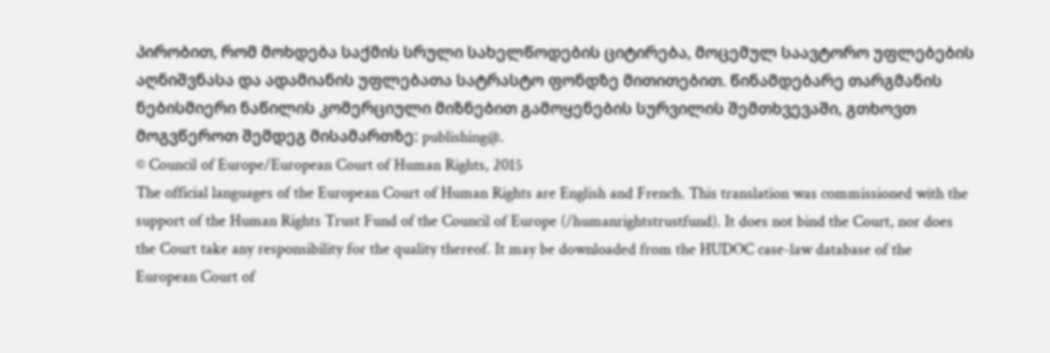პირობით, რომ მოხდება საქმის სრული სახელწოდების ციტირება, მოცემულ საავტორო უფლებების აღნიშვნასა და ადამიანის უფლებათა სატრასტო ფონდზე მითითებით. წინამდებარე თარგმანის ნებისმიერი ნაწილის კომერციული მიზნებით გამოყენების სურვილის შემთხვევაში, გთხოვთ მოგვწეროთ შემდეგ მისამართზე: publishing@.
© Council of Europe/European Court of Human Rights, 2015
The official languages of the European Court of Human Rights are English and French. This translation was commissioned with the support of the Human Rights Trust Fund of the Council of Europe (/humanrightstrustfund). It does not bind the Court, nor does the Court take any responsibility for the quality thereof. It may be downloaded from the HUDOC case-law database of the European Court of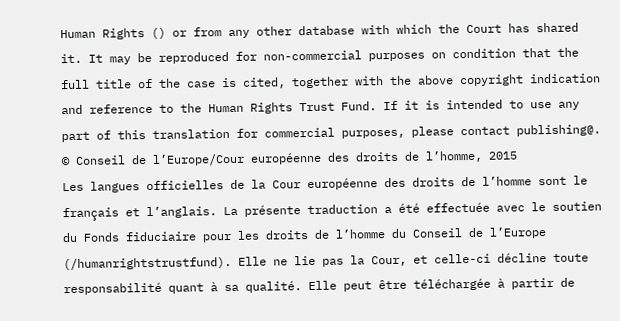Human Rights () or from any other database with which the Court has shared it. It may be reproduced for non-commercial purposes on condition that the full title of the case is cited, together with the above copyright indication and reference to the Human Rights Trust Fund. If it is intended to use any part of this translation for commercial purposes, please contact publishing@.
© Conseil de l’Europe/Cour européenne des droits de l’homme, 2015
Les langues officielles de la Cour européenne des droits de l’homme sont le français et l’anglais. La présente traduction a été effectuée avec le soutien du Fonds fiduciaire pour les droits de l’homme du Conseil de l’Europe (/humanrightstrustfund). Elle ne lie pas la Cour, et celle-ci décline toute responsabilité quant à sa qualité. Elle peut être téléchargée à partir de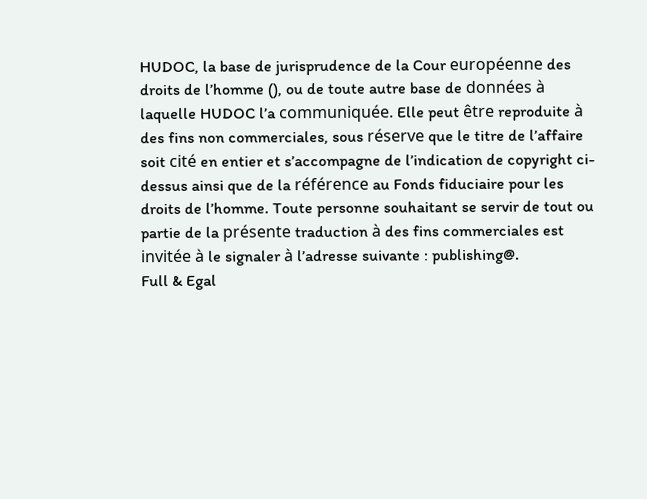HUDOC, la base de jurisprudence de la Cour européenne des droits de l’homme (), ou de toute autre base de données à laquelle HUDOC l’a communiquée. Elle peut être reproduite à des fins non commerciales, sous réserve que le titre de l’affaire soit cité en entier et s’accompagne de l’indication de copyright ci-dessus ainsi que de la référence au Fonds fiduciaire pour les droits de l’homme. Toute personne souhaitant se servir de tout ou partie de la présente traduction à des fins commerciales est invitée à le signaler à l’adresse suivante : publishing@.
Full & Egal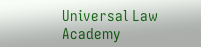Universal Law Academy